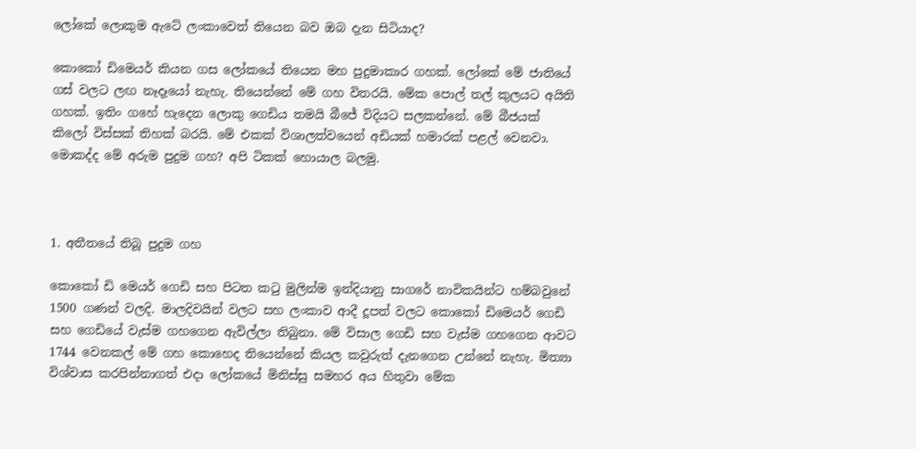ලෝකේ ලොකුම ඇටේ ලංකාවෙත් තියෙන බව ඔබ දැන සිටියාද?

කොකෝ ඩිමෙයර් කියන ගස ලෝකයේ තියෙන මහ පුදුමාකාර ගහක්. ලෝකේ මේ ජාතියේ ගස් වලට ලඟ නෑදෑයෝ නැහැ. තියෙන්නේ මේ ගහ විතරයි. මේක පොල් තල් කුලයට අයිති ගහක්. ඉතිං ගහේ හැදෙන ලොකු ගෙඩිය තමයි බීජේ විදියට සලකන්නේ. මේ බීජයක් කිලෝ විස්සක් තිහක් බරයි. මේ එකක් විශාලත්වයෙන් අඩියක් හමාරක් පළල් වෙනවා. මොකද්ද මේ අරුම පුදුම ගහ? අපි ටිකක් හොයාල බලමු.



1. අතීතයේ තිබූ පුදුම ගහ

කොකෝ ඩි මෙයර් ගෙඩි සහ පිටත කටු මුලින්ම ඉන්දියානු සාගරේ නාවිකයින්ට හම්බවුනේ 1500 ගණන් වලදි. මාලදිවයින් වලට සහ ලංකාව ආදී දූපත් වලට කොකෝ ඩිමෙයර් ගෙඩි සහ ගෙඩියේ වැස්ම ගහගෙන ඇවිල්ලා තිබුනා. මේ විසාල ගෙඩි සහ වැස්ම ගහගෙන ආවට 1744 වෙනකල් මේ ගහ කොහෙද තියෙන්නේ කියල කවුරුත් දැනගෙන උන්නේ නැහැ. මිත්‍යා විශ්වාස කරපින්නාගත් එදා ලෝකයේ මිනිස්සු සමහර අය හිතුවා මේක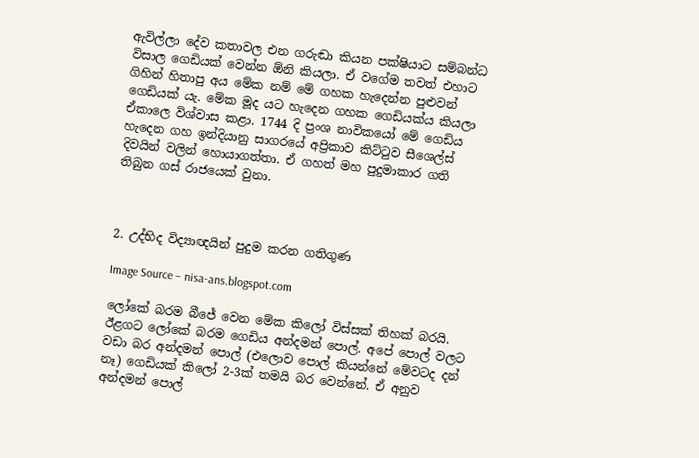ඇවිල්ලා දේව කතාවල එන ගරුඬා කියන පක්ෂියාට සම්බන්ධ විසාල ගෙඩියක් වෙන්න ඕනි කියලා. ඒ වගේම තවත් එහාට ගිහින් හිතාපු අය මේක නම් මේ ගහක හැදෙන්න පුළුවන් ගෙඩියක් යැ. මේක මූද යට හැදෙන ගහක ගෙඩියක්ය කියලා ඒකාලෙ විශ්වාස කළා. 1744 දි ප්‍රංශ නාවිකයෝ මේ ගෙඩිය හැදෙන ගහ ඉන්දියානු සාගරයේ අප්‍රිකාව කිට්ටුව සීශෙල්ස් දිවයින් වලින් හොයාගත්තා. ඒ ගහත් මහ පුදුමාකාර ගති තිබුන ගස් රාජයෙක් වුනා.



2. උද්භිද විද්‍යාඥයින් පුදුම කරන ගතිගුණ

Image Source – nisa-ans.blogspot.com

ලෝකේ බරම බීජේ වෙන මේක කිලෝ විස්සක් තිහක් බරයි. ඊළගට ලෝකේ බරම ගෙඩිය අන්දමන් පොල්. අපේ පොල් වලට වඩා බර අන්දමන් පොල් (එලොව පොල් කියන්නේ මේවටද දන් නෑ) ගෙඩියක් කිලෝ 2-3ක් තමයි බර වෙන්නේ. ඒ අනුව අන්දමන් පොල්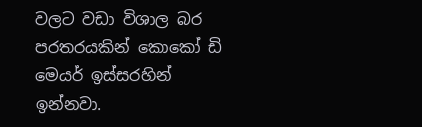වලට වඩා විශාල බර පරතරයකින් කොකෝ ඩි මෙයර් ඉස්සරහින් ඉන්නවා.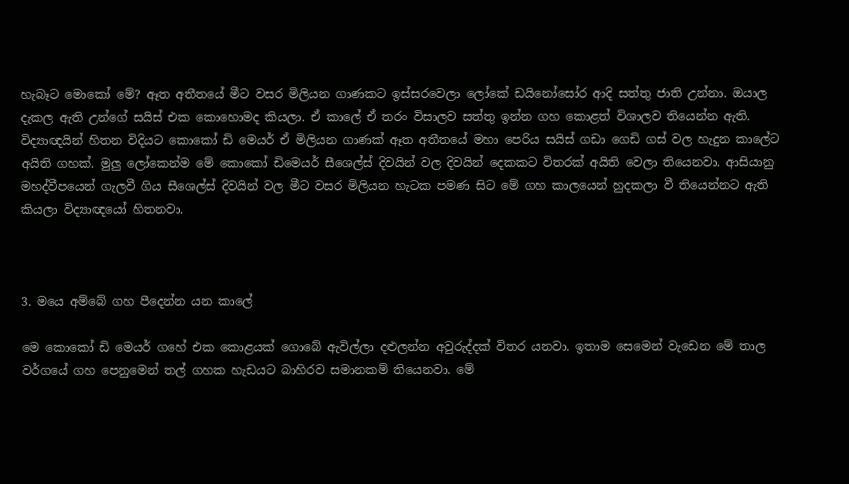හැබෑට මොකෝ මේ? ඈත අතීතයේ මීට වසර මිලියන ගාණකට ඉස්සරවෙලා ලෝකේ ඩයිනෝසෝර ආදි සත්තු ජාති උන්නා. ඔයාල දැකල ඇති උන්ගේ සයිස් එක කොහොමද කියලා. ඒ කාලේ ඒ තරං විසාලව සත්තු ඉන්න ගහ කොළත් විශාලව තියෙන්න ඇති. විද්‍යාඥයින් හිතන විදියට කොකෝ ඩි මෙයර් ඒ මිලියන ගාණක් ඈත අතීතයේ මහා පෙරිය සයිස් ගඩා ගෙඩි ගස් වල හැදුන කාලේට අයිති ගහක්. මුලු ලෝකෙන්ම මේ කොකෝ ඩිමෙයර් සීශෙල්ස් දිවයින් වල දිවයින් දෙකකට විතරක් අයිති වෙලා තියෙනවා. ආසියානු මහද්වීපයෙන් ගැලවී ගිය සීශෙල්ස් දිවයින් වල මීට වසර මිලියන හැටක පමණ සිට මේ ගහ කාලයෙන් හුදකලා වී තියෙන්නට ඇති කියලා විද්‍යාඥයෝ හිතනවා.



3. මයෙ අම්බේ ගහ පීදෙන්න යන කාලේ

මෙ කොකෝ ඩි මෙයර් ගහේ එක කොළයක් ගොබේ ඇවිල්ලා දළුලන්න අවුරුද්දක් විතර යනවා. ඉතාම සෙමෙන් වැඩෙන මේ තාල වර්ගයේ ගහ පෙනුමෙන් තල් ගහක හැඩයට බාහිරව සමානකම් තියෙනවා. මේ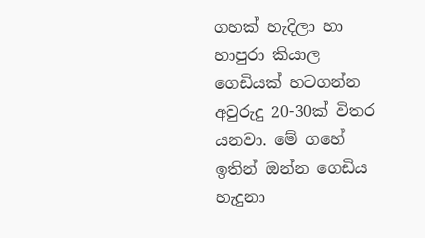ගහක් හැදිලා හා හාපුරා කියාල ගෙඩියක් හටගන්න අවුරුදු 20-30ක් විතර යනවා. මේ ගහේ ඉතින් ඔන්න ගෙඩිය හැදුනා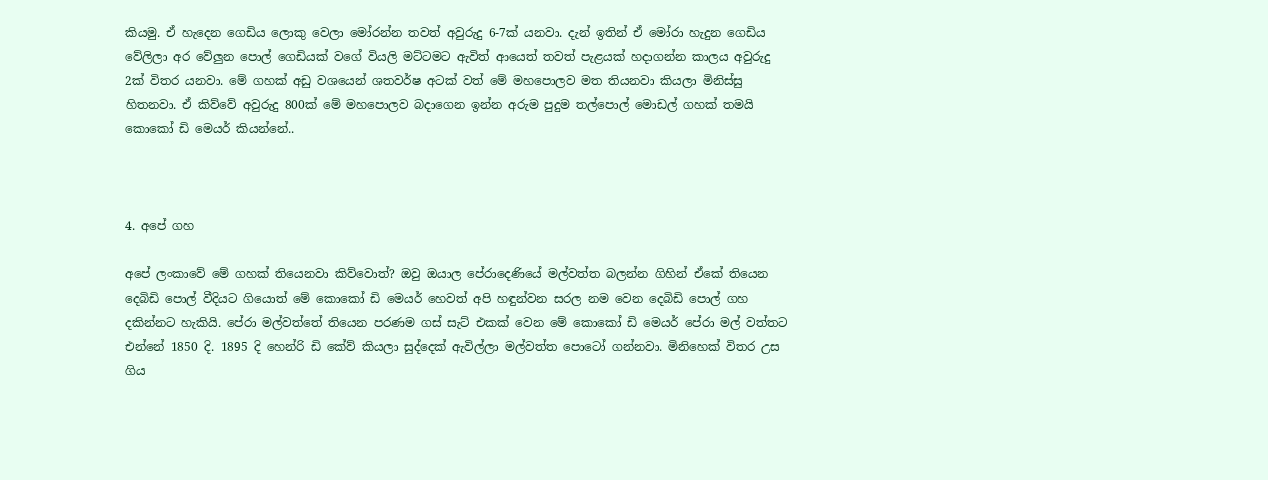කියමු. ඒ හැදෙන ගෙඩිය ලොකු වෙලා මෝරන්න තවත් අවුරුදු 6-7ක් යනවා. දැන් ඉතින් ඒ මෝරා හැදුන ගෙඩිය වේලිලා අර වේලුන පොල් ගෙඩියක් වගේ වියලි මට්ටමට ඇවිත් ආයෙත් තවත් පැළයක් හදාගන්න කාලය අවුරුදු 2ක් විතර යනවා. මේ ගහක් අඩු වශයෙන් ශතවර්ෂ අටක් වත් මේ මහපොලව මත තියනවා කියලා මිනිස්සු හිතනවා. ඒ කිව්වේ අවුරුදු 800ක් මේ මහපොලව බදාගෙන ඉන්න අරුම පුදුම තල්පොල් මොඩල් ගහක් තමයි කොකෝ ඩි මෙයර් කියන්නේ..



4. අපේ ගහ

අපේ ලංකාවේ මේ ගහක් තියෙනවා කිව්වොත්? ඔවු ඔයාල පේරාදෙණියේ මල්වත්ත බලන්න ගිහින් ඒකේ තියෙන දෙබිඩි පොල් වීදියට ගියොත් මේ කොකෝ ඩි මෙයර් හෙවත් අපි හඳුන්වන සරල නම වෙන දෙබිඩි පොල් ගහ දකින්නට හැකියි. පේරා මල්වත්තේ තියෙන පරණම ගස් සැට් එකක් වෙන මේ කොකෝ ඩි මෙයර් පේරා මල් වත්තට එන්නේ 1850 දි. 1895 දි හෙන්රි ඩි කේව් කියලා සුද්දෙක් ඇවිල්ලා මල්වත්ත පොටෝ ගන්නවා. මිනිහෙක් විතර උස ගිය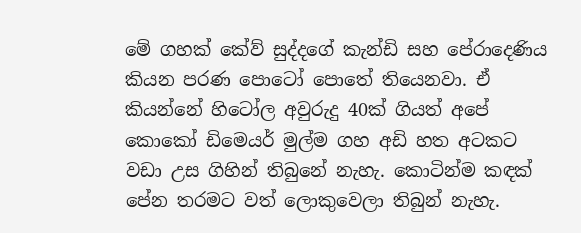මේ ගහක් කේව් සුද්දගේ කැන්ඩි සහ පේරාදෙණිය කියන පරණ පොටෝ පොතේ තියෙනවා. ඒ කියන්නේ හිටෝල අවුරුදු 40ක් ගියත් අපේ කොකෝ ඩිමෙයර් මුල්ම ගහ අඩි හත අටකට වඩා උස ගිහින් තිබුනේ නැහැ. කොටින්ම කඳක් පේන තරමට වත් ලොකුවෙලා තිබුන් නැහැ.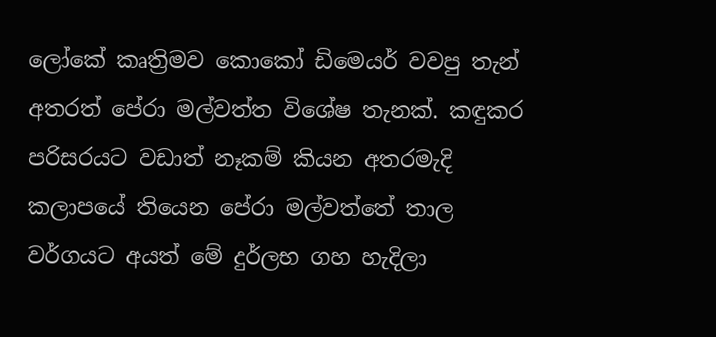ලෝකේ කෘත්‍රිමව කොකෝ ඩිමෙයර් වවපු තැන් අතරත් පේරා මල්වත්ත විශේෂ තැනක්. කඳුකර පරිසරයට වඩාත් නෑකම් කියන අතරමැදි කලාපයේ තියෙන පේරා මල්වත්තේ තාල වර්ගයට අයත් මේ දුර්ලභ ගහ හැදිලා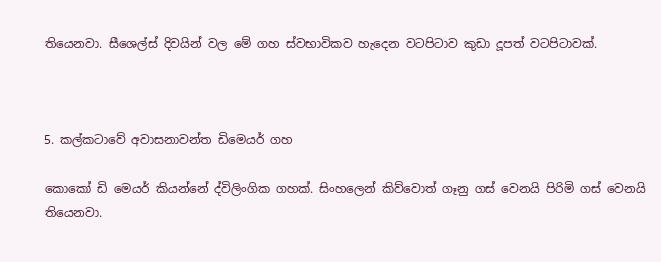තියෙනවා. සීශෙල්ස් දිවයින් වල මේ ගහ ස්වභාවිකව හැදෙන වටපිටාව කුඩා දූපත් වටපිටාවක්.



5. කල්කටාවේ අවාසනාවන්ත ඩිමෙයර් ගහ

කොකෝ ඩි මෙයර් කියන්නේ ද්විලිංගික ගහක්. සිංහලෙන් කිව්වොත් ගෑනු ගස් වෙනයි පිරිමි ගස් වෙනයි තියෙනවා.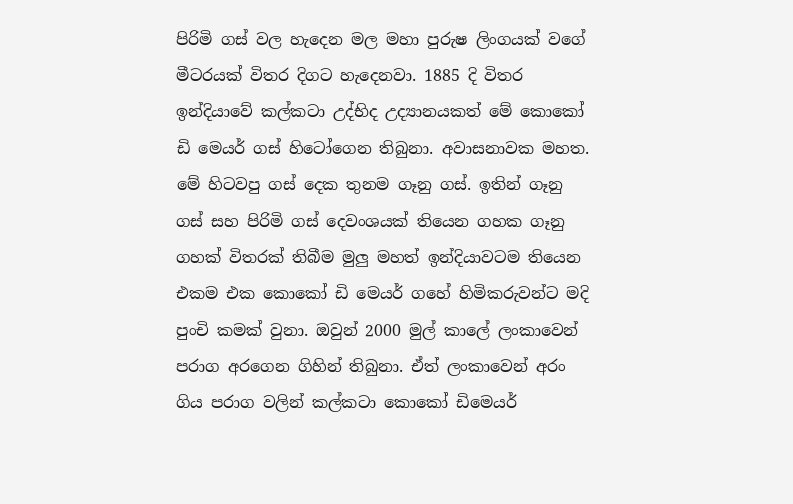පිරිමි ගස් වල හැදෙන මල මහා පුරුෂ ලිංගයක් වගේ මීටරයක් විතර දිගට හැදෙනවා. 1885 දි විතර ඉන්දියාවේ කල්කටා උද්භිද උද්‍යානයකත් මේ කොකෝ ඩි මෙයර් ගස් හිටෝගෙන තිබුනා. අවාසනාවක මහත. මේ හිටවපු ගස් දෙක තුනම ගෑනු ගස්. ඉතින් ගෑනු ගස් සහ පිරිමි ගස් දෙවංශයක් තියෙන ගහක ගෑනු ගහක් විතරක් තිබීම මුලු මහත් ඉන්දියාවටම තියෙන එකම එක කොකෝ ඩි මෙයර් ගහේ හිමිකරුවන්ට මදි පුංචි කමක් වුනා. ඔවුන් 2000 මුල් කාලේ ලංකාවෙන් පරාග අරගෙන ගිහින් තිබුනා. ඒත් ලංකාවෙන් අරං ගිය පරාග වලින් කල්කටා කොකෝ ඩිමෙයර්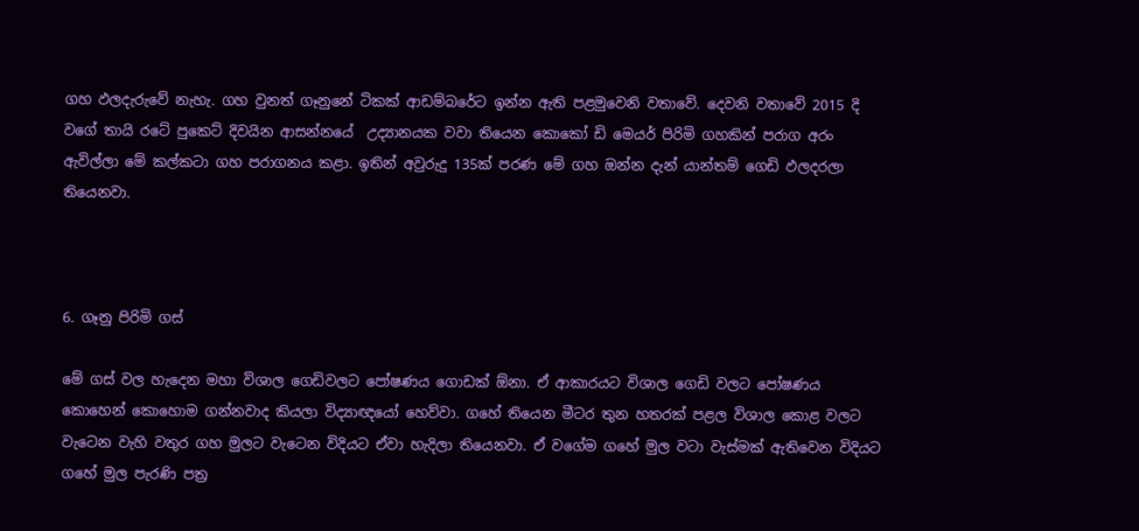ගහ ඵලදැරුවේ නැහැ. ගහ වුනත් ගෑනුනේ ටිකක් ආඩම්බරේට ඉන්න ඇති පළමුවෙනි වතාවේ. දෙවනි වතාවේ 2015 දි වගේ තායි රටේ පුකෙට් දිවයින ආසන්නයේ  උද්‍යානයක වවා තියෙන කොකෝ ඩි මෙයර් පිරිමි ගහකින් පරාග අරං ඇවිල්ලා මේ කල්කටා ගහ පරාගනය කළා. ඉතින් අවුරුදු 135ක් පරණ මේ ගහ ඔන්න දැන් යාන්තම් ගෙඩි ඵලදරලා තියෙනවා.



6. ගෑනු පිරිමි ගස්

මේ ගස් වල හැදෙන මහා විශාල ගෙඩිවලට පෝෂණය ගොඩක් ඕනා. ඒ ආකාරයට විශාල ගෙඩි වලට පෝෂණය කොහෙන් කොහොම ගන්නවාද කියලා විද්‍යාඥයෝ හෙව්වා. ගහේ තියෙන මීටර තුන හතරක් පළල විශාල කොළ වලට වැටෙන වැහි වතුර ගහ මුලට වැටෙන විදියට ඒවා හැදිලා තියෙනවා. ඒ වගේම ගහේ මුල වටා වැස්මක් ඇතිවෙන විදියට ගහේ මුල පැරණි පත්‍ර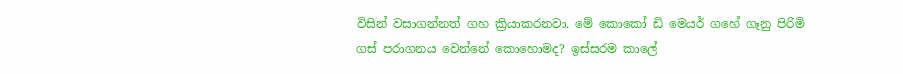විසින් වසාගන්නත් ගහ ක්‍රියාකරනවා. මේ කොකෝ ඩි මෙයර් ගහේ ගෑනු පිරිමි ගස් පරාගනය වෙන්නේ කොහොමද? ඉස්සරම කාලේ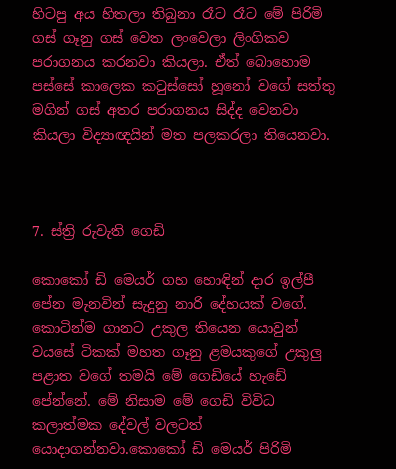හිටපු අය හිතලා තිබුනා රෑට රෑට මේ පිරිමි ගස් ගෑනු ගස් වෙත ලංවෙලා ලිංගිකව පරාගනය කරනවා කියලා. ඒත් බොහොම පස්සේ කාලෙක කටුස්සෝ හූනෝ වගේ සත්තු  මගින් ගස් අතර පරාගනය සිද්ද වෙනවා කියලා විද්‍යාඥයින් මත පලකරලා තියෙනවා.



7. ස්ත්‍රි රුවැති ගෙඩි

කොකෝ ඩි මෙයර් ගහ හොඳින් දාර ඉල්පී පේන මැනවින් සැදුනු නාරි දේහයක් වගේ. කොටින්ම ගානට උකුල තියෙන යොවුන් වයසේ ටිකක් මහත ගෑනු ළමයකුගේ උකුලු පළාත වගේ තමයි මේ ගෙඩියේ හැඩේ පේන්නේ. මේ නිසාම මේ ගෙඩි විවිධ කලාත්මක දේවල් වලටත් යොදාගන්නවා.කොකෝ ඩි මෙයර් පිරිමි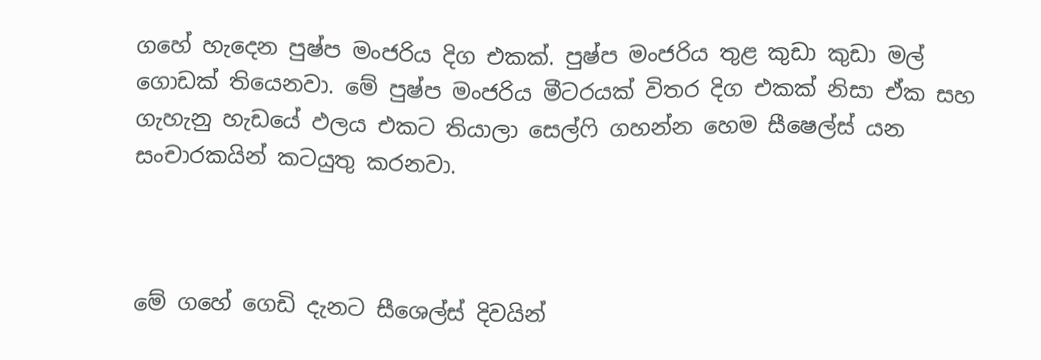ගහේ හැදෙන පුෂ්ප මංජරිය දිග එකක්. පුෂ්ප මංජරිය තුළ කුඩා කුඩා මල් ගොඩක් තියෙනවා. මේ පුෂ්ප මංජරිය මීටරයක් විතර දිග එකක් නිසා ඒක සහ ගැහැනු හැඩයේ ඵලය එකට තියාලා සෙල්ෆි ගහන්න හෙම සීෂෙල්ස් යන සංචාරකයින් කටයුතු කරනවා.



මේ ගහේ ගෙඩි දැනට සීශෙල්ස් දිවයින්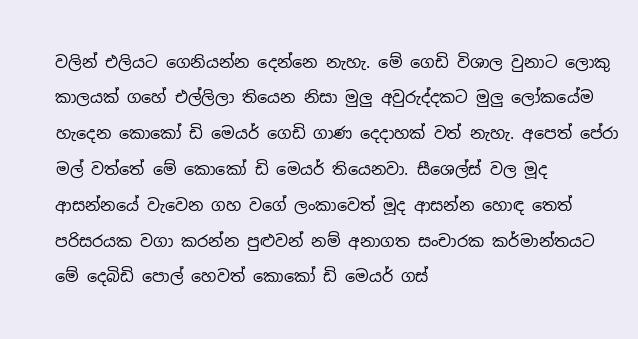වලින් එලියට ගෙනියන්න දෙන්නෙ නැහැ. මේ ගෙඩි විශාල වුනාට ලොකු කාලයක් ගහේ එල්ලිලා තියෙන නිසා මුලු අවුරුද්දකට මුලු ලෝකයේම හැදෙන කොකෝ ඩි මෙයර් ගෙඩි ගාණ දෙදාහක් වත් නැහැ. අපෙත් පේරා මල් වත්තේ මේ කොකෝ ඩි මෙයර් තියෙනවා. සීශෙල්ස් වල මූද ආසන්නයේ වැවෙන ගහ වගේ ලංකාවෙත් මූද ආසන්න හොඳ තෙත් පරිසරයක වගා කරන්න පුළුවන් නම් අනාගත සංචාරක කර්මාන්තයට මේ දෙබිඩි පොල් හෙවත් කොකෝ ඩි මෙයර් ගස්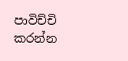පාවිච්චි කරන්න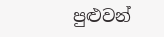පුළුවන්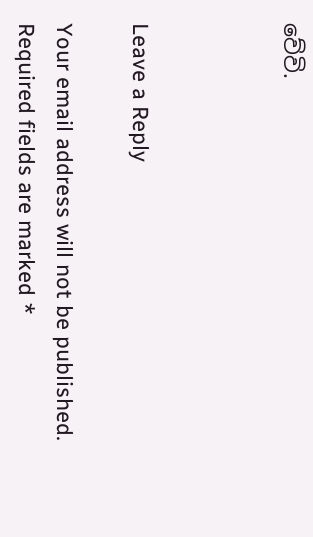වේවි.



Leave a Reply

Your email address will not be published. Required fields are marked *